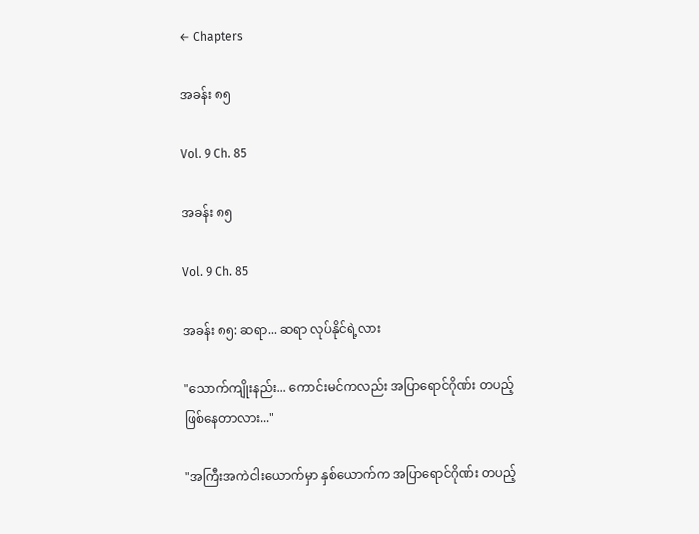← Chapters

အခန်း ၈၅

Vol. 9 Ch. 85

အခန်း ၈၅

Vol. 9 Ch. 85

အခန်း ၈၅: ဆရာ... ဆရာ လုပ်နိုင်ရဲ့လား

"သောက်ကျိုးနည်း... ကောင်းမင်ကလည်း အပြာရောင်ဂိုဏ်း တပည့် ဖြစ်နေတာလား..."

"အကြီးအကဲငါးယောက်မှာ နှစ်ယောက်က အပြာရောင်ဂိုဏ်း တပည့်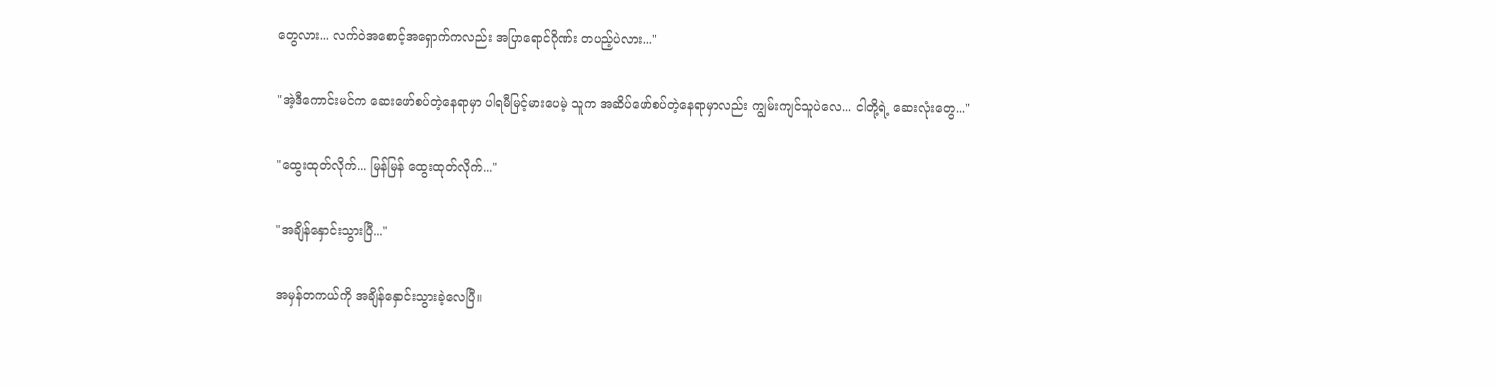တွေလား... လက်ဝဲအစောင့်အရှောက်ကလည်း အပြာရောင်ဂိုဏ်း တပည့်ပဲလား..."

"အဲ့ဒီကောင်းမင်က ဆေးဖော်စပ်တဲ့နေရာမှာ ပါရမီမြင့်မားပေမဲ့ သူက အဆိပ်ဖော်စပ်တဲ့နေရာမှာလည်း ကျွမ်းကျင်သူပဲလေ... ငါတို့ရဲ့ ဆေးလုံးတွေ..."

"ထွေးထုတ်လိုက်... မြန်မြန် ထွေးထုတ်လိုက်..."

"အချိန်နှောင်းသွားပြီ..."

အမှန်တကယ်ကို အချိန်နှောင်းသွားခဲ့လေပြီ။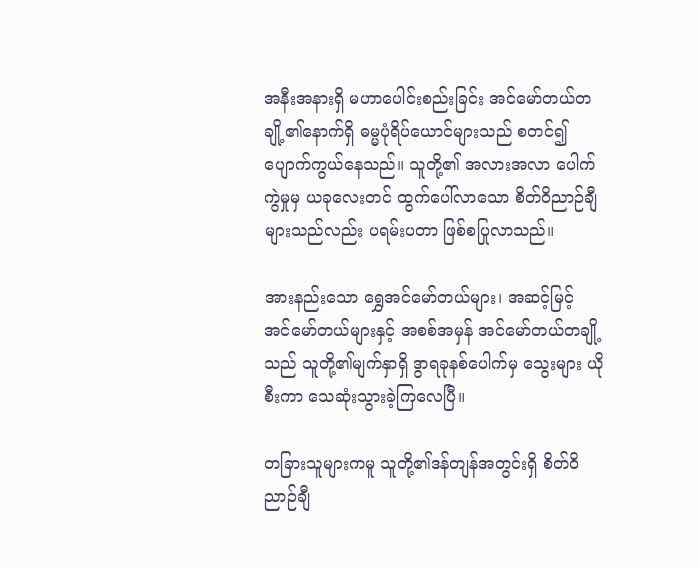အနီးအနားရှိ မဟာပေါင်းစည်းခြင်း အင်မော်တယ်တချို့၏နောက်ရှိ ဓမ္မပုံရိပ်ယောင်များသည် စတင်၍ ပျောက်ကွယ်နေသည်။ သူတို့၏ အလားအလာ ပေါက်ကွဲမှုမှ ယခုလေးတင် ထွက်ပေါ်လာသော စိတ်ဝိညာဉ်ချီများသည်လည်း ပရမ်းပတာ ဖြစ်စပြုလာသည်။

အားနည်းသော ရွှေအင်မော်တယ်များ၊ အဆင့်မြင့် အင်မော်တယ်များနှင့် အစစ်အမှန် အင်မော်တယ်တချို့သည် သူတို့၏မျက်နှာရှိ ဒွာရခုနစ်ပေါက်မှ သွေးများ ယိုစီးကာ သေဆုံးသွားခဲ့ကြလေပြီ။

တခြားသူများကမူ သူတို့၏ဒန်တျန်အတွင်းရှိ စိတ်ဝိညာဉ်ချီ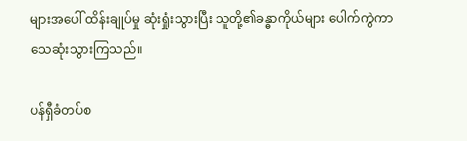များအပေါ် ထိန်းချုပ်မှု ဆုံးရှုံးသွားပြီး သူတို့၏ခန္ဓာကိုယ်များ ပေါက်ကွဲကာ သေဆုံးသွားကြသည်။

ပန်ရှီခံတပ်စ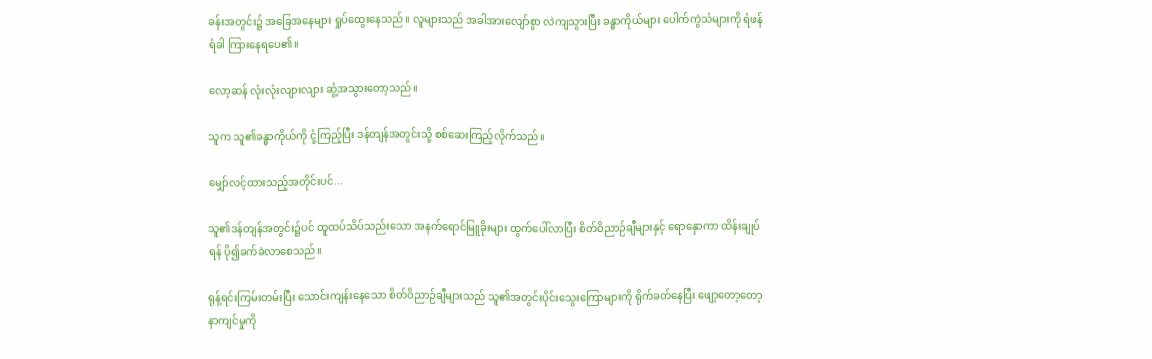ခန်းအတွင်း၌ အခြေအနေများ ရှုပ်ထွေးနေသည်။ လူများသည် အခါအားလျော်စွာ လဲကျသွားပြီး ခန္ဓာကိုယ်များ ပေါက်ကွဲသံများကို ရံဖန်ရံခါ ကြားနေရပေ၏။

လော့ဆန် လုံးလုံးလျားလျား ဆွံ့အသွားတော့သည်။

သူက သူ၏ခန္ဓာကိုယ်ကို ငုံ့ကြည့်ပြီး ဒန်တျန်အတွင်းသို့ စစ်ဆေးကြည့်လိုက်သည်။

မျှော်လင့်ထားသည့်အတိုင်းပင်...

သူ၏ဒန်တျန်အတွင်း၌ပင် ထူထပ်သိပ်သည်းသော အနက်ရောင်မြူခိုးများ ထွက်ပေါ်လာပြီး စိတ်ဝိညာဉ်ချီများနှင့် ရောနှောကာ ထိန်းချုပ်ရန် ပို၍ခက်ခဲလာစေသည်။

ရုန့်ရင်းကြမ်းတမ်းပြီး သောင်းကျန်းနေသော စိတ်ဝိညာဉ်ချီများသည် သူ၏အတွင်းပိုင်းသွေးကြောများကို ရိုက်ခတ်နေပြီး ဖျော့တော့တော့ နာကျင်မှုကို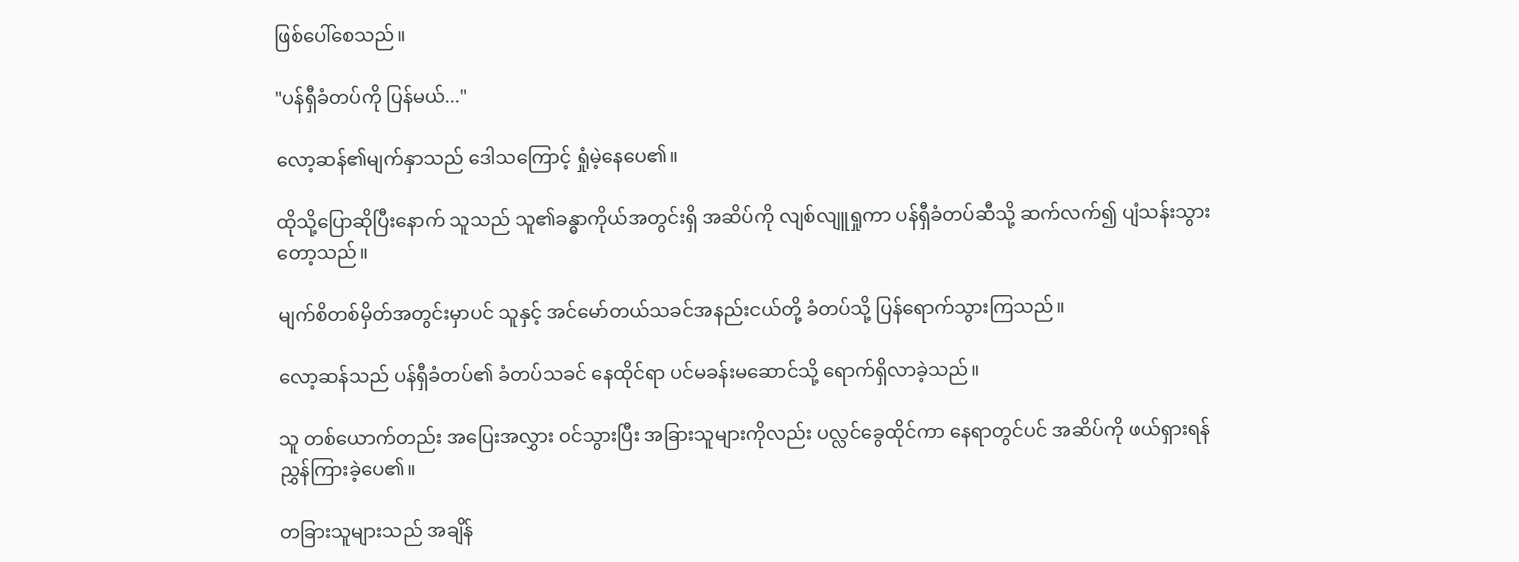ဖြစ်ပေါ်စေသည်။

"ပန်ရှီခံတပ်ကို ပြန်မယ်..."

လော့ဆန်၏မျက်နှာသည် ဒေါသကြောင့် ရှုံမဲ့နေပေ၏။

ထိုသို့ပြောဆိုပြီးနောက် သူသည် သူ၏ခန္ဓာကိုယ်အတွင်းရှိ အဆိပ်ကို လျစ်လျူရှုကာ ပန်ရှီခံတပ်ဆီသို့ ဆက်လက်၍ ပျံသန်းသွားတော့သည်။

မျက်စိတစ်မှိတ်အတွင်းမှာပင် သူနှင့် အင်မော်တယ်သခင်အနည်းငယ်တို့ ခံတပ်သို့ ပြန်ရောက်သွားကြသည်။

လော့ဆန်သည် ပန်ရှီခံတပ်၏ ခံတပ်သခင် နေထိုင်ရာ ပင်မခန်းမဆောင်သို့ ရောက်ရှိလာခဲ့သည်။

သူ တစ်ယောက်တည်း အပြေးအလွှား ဝင်သွားပြီး အခြားသူများကိုလည်း ပလ္လင်ခွေထိုင်ကာ နေရာတွင်ပင် အဆိပ်ကို ဖယ်ရှားရန် ညွှန်ကြားခဲ့ပေ၏။

တခြားသူများသည် အချိန်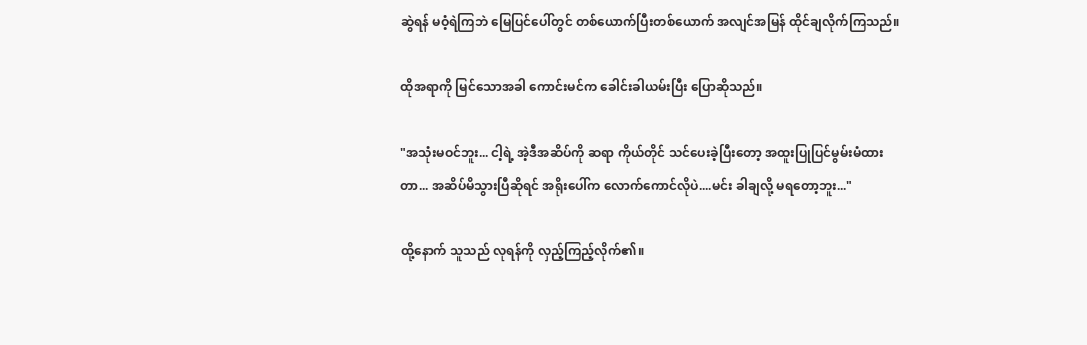ဆွဲရန် မဝံ့ရဲကြဘဲ မြေပြင်ပေါ်တွင် တစ်ယောက်ပြီးတစ်ယောက် အလျင်အမြန် ထိုင်ချလိုက်ကြသည်။

ထိုအရာကို မြင်သောအခါ ကောင်းမင်က ခေါင်းခါယမ်းပြီး ပြောဆိုသည်။

"အသုံးမဝင်ဘူး... ငါ့ရဲ့ အဲ့ဒီအဆိပ်ကို ဆရာ ကိုယ်တိုင် သင်ပေးခဲ့ပြီးတော့ အထူးပြုပြင်မွမ်းမံထားတာ... အဆိပ်မိသွားပြီဆိုရင် အရိုးပေါ်က လောက်ကောင်လိုပဲ....မင်း ခါချလို့ မရတော့ဘူး..."

ထို့နောက် သူသည် လုရန်ကို လှည့်ကြည့်လိုက်၏။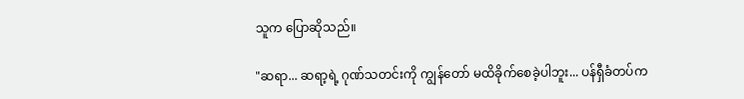သူက ပြောဆိုသည်။

"ဆရာ... ဆရာ့ရဲ့ ဂုဏ်သတင်းကို ကျွန်တော် မထိခိုက်စေခဲ့ပါဘူး... ပန်ရှီခံတပ်က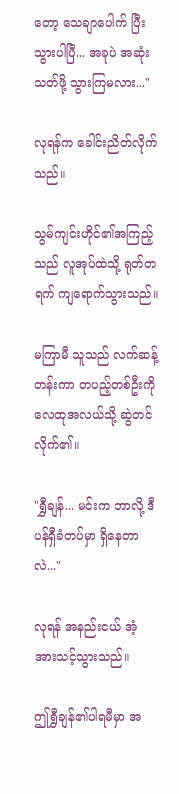တော့ သေချာပေါက် ပြီးသွားပါပြီ... အခုပဲ အဆုံးသတ်ဖို့ သွားကြမလား..."

လုရန်က ခေါင်းညိတ်လိုက်သည်။

သွမ်ကျင်းဟိုင်၏အကြည့်သည် လူအုပ်ထဲသို့ ရုတ်တရက် ကျရောက်သွားသည်။

မကြာမီ သူသည် လက်ဆန့်တန်းကာ တပည့်တစ်ဦးကို လေထုအလယ်သို့ ဆွဲတင်လိုက်၏။

"ရွှီချန်... မင်းက ဘာလို့ ဒီပန်ရှီခံတပ်မှာ ရှိနေတာလဲ..."

လုရန် အနည်းငယ် အံ့အားသင့်သွားသည်။

ဤရွှီချန်၏ပါရမီမှာ အ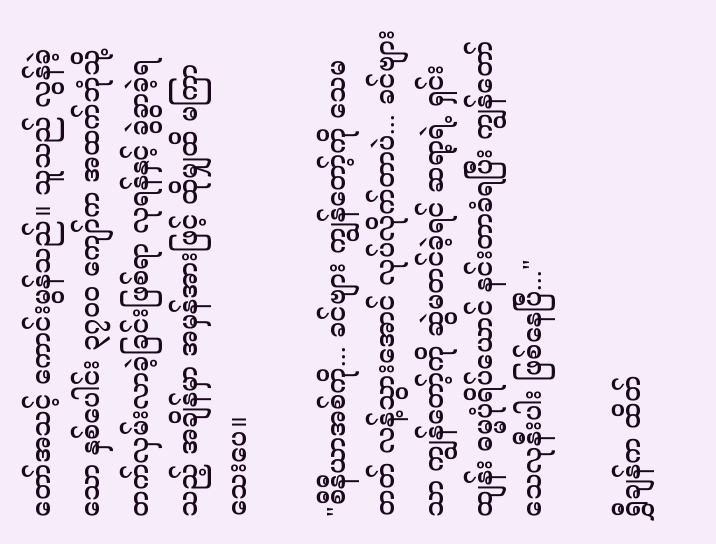တော်အသင့် ကောင်းမွန်သည်။ သူသည် လွန်ခဲ့သော နှစ်ပေါင်း ၃၇၀၀ ကျော်က အထက်ဘုံသို့ တက်လှမ်းလာခဲ့ခြင်းဖြစ်ရာ လုရန်နှင့် ခွဲခွာခဲ့ရသည့် အချိန်မှာ အမှန်အားဖြင့် ထိုမျှထိ မကြာသေးပေ။

"စီနီယာအစ်ကို... ခင်ဗျား ကျွန်တော့်ကို သေမတတ် လန့်သွားအောင် လုပ်လိုက်တာပဲ... ခင်ဗျားသာ ကျွန်တော့်ကို ဆွဲမတင်ခဲ့ရင် ဆရာ့ရဲ့ ရှင်းထျန်း ဓမ္မပုံရိပ်ယောင် နင်းတာခံရပြီး ကျွန်တော် သေလုနီးပါး ဖြစ်နေပြီ..."

ရွှီချန်က ထိတ်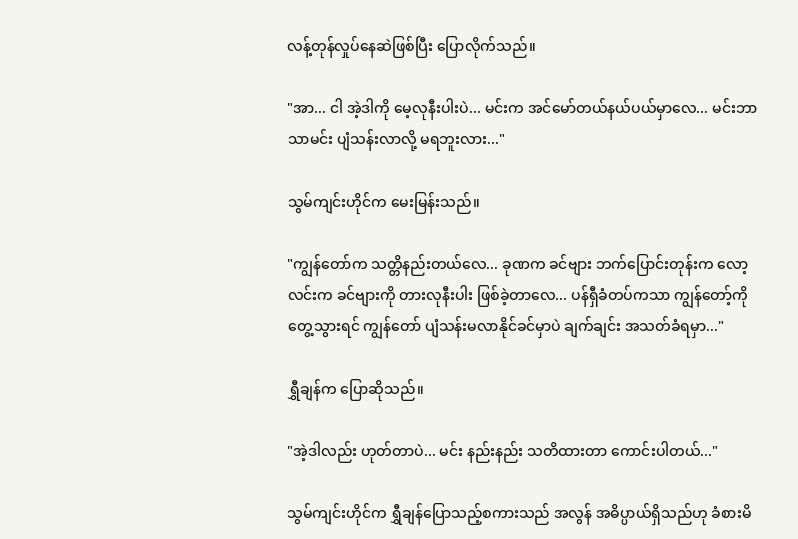လန့်တုန်လှုပ်နေဆဲဖြစ်ပြီး ပြောလိုက်သည်။

"အာ... ငါ အဲ့ဒါကို မေ့လုနီးပါးပဲ... မင်းက အင်မော်တယ်နယ်ပယ်မှာလေ... မင်းဘာသာမင်း ပျံသန်းလာလို့ မရဘူးလား..."

သွမ်ကျင်းဟိုင်က မေးမြန်းသည်။

"ကျွန်တော်က သတ္တိနည်းတယ်လေ... ခုဏက ခင်ဗျား ဘက်ပြောင်းတုန်းက လော့လင်းက ခင်ဗျားကို တားလုနီးပါး ဖြစ်ခဲ့တာလေ... ပန်ရှီခံတပ်ကသာ ကျွန်တော့်ကို တွေ့သွားရင် ကျွန်တော် ပျံသန်းမလာနိုင်ခင်မှာပဲ ချက်ချင်း အသတ်ခံရမှာ..."

ရွှီချန်က ပြောဆိုသည်။

"အဲ့ဒါလည်း ဟုတ်တာပဲ... မင်း နည်းနည်း သတိထားတာ ကောင်းပါတယ်..."

သွမ်ကျင်းဟိုင်က ရွှီချန်ပြောသည့်စကားသည် အလွန် အဓိပ္ပာယ်ရှိသည်ဟု ခံစားမိ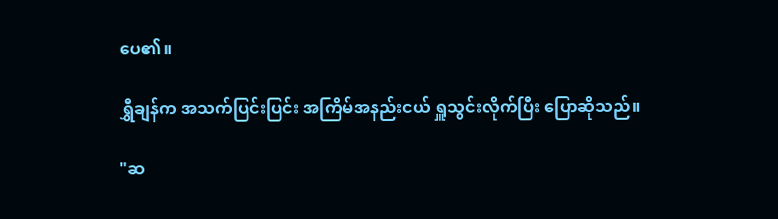ပေ၏။

ရွှီချန်က အသက်ပြင်းပြင်း အကြိမ်အနည်းငယ် ရှူသွင်းလိုက်ပြီး ပြောဆိုသည်။

"ဆ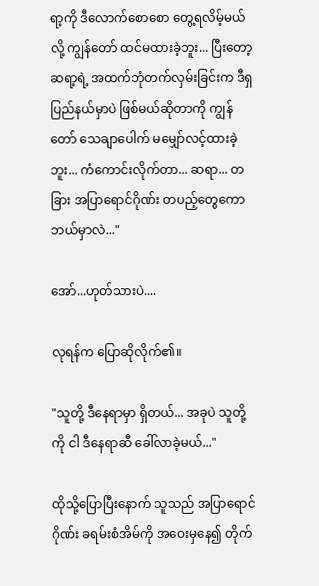ရာ့ကို ဒီလောက်စောစော တွေ့ရလိမ့်မယ်လို့ ကျွန်တော် ထင်မထားခဲ့ဘူး... ပြီးတော့ ဆရာ့ရဲ့ အထက်ဘုံတက်လှမ်းခြင်းက ဒီရှပြည်နယ်မှာပဲ ဖြစ်မယ်ဆိုတာကို ကျွန်တော် သေချာပေါက် မမျှော်လင့်ထားခဲ့ဘူး... ကံကောင်းလိုက်တာ... ဆရာ... တခြား အပြာရောင်ဂိုဏ်း တပည့်တွေကော ဘယ်မှာလဲ..."

အော်...ဟုတ်သားပဲ....

လုရန်က ပြောဆိုလိုက်၏။

"သူတို့ ဒီနေရာမှာ ရှိတယ်... အခုပဲ သူတို့ကို ငါ ဒီနေရာဆီ ခေါ်လာခဲ့မယ်..."

ထိုသို့ပြောပြီးနောက် သူသည် အပြာရောင်ဂိုဏ်း ခရမ်းစံအိမ်ကို အဝေးမှနေ၍ တိုက်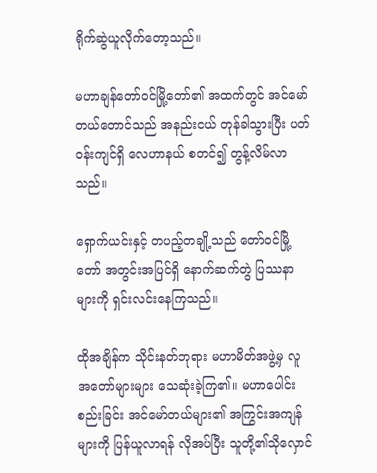ရိုက်ဆွဲယူလိုက်တော့သည်။

မဟာချန်တော်ဝင်မြို့တော်၏ အထက်တွင် အင်မော်တယ်တောင်သည် အနည်းငယ် တုန်ခါသွားပြီး ပတ်ဝန်းကျင်ရှိ လေဟာနယ် စတင်၍ တွန့်လိမ်လာသည်။

ရှောက်ယင်းနှင့် တပည့်တချို့သည် တော်ဝင်မြို့တော် အတွင်းအပြင်ရှိ နောက်ဆက်တွဲ ပြဿနာများကို ရှင်းလင်းနေကြသည်။

ထိုအချိန်က သိုင်းနတ်ဘုရား မဟာမိတ်အဖွဲ့မှ လူအတော်များများ သေဆုံးခဲ့ကြ၏။ မဟာပေါင်းစည်းခြင်း အင်မော်တယ်များ၏ အကြွင်းအကျန်များကို ပြန်ယူလာရန် လိုအပ်ပြီး သူတို့၏သိုလှောင်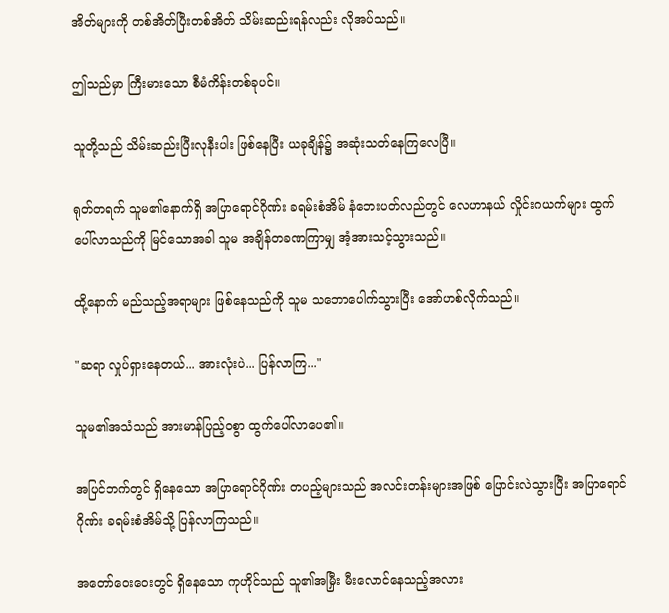အိတ်များကို တစ်အိတ်ပြီးတစ်အိတ် သိမ်းဆည်းရန်လည်း လိုအပ်သည်။

ဤသည်မှာ ကြီးမားသော စီမံကိန်းတစ်ခုပင်။

သူတို့သည် သိမ်းဆည်းပြီးလုနီးပါး ဖြစ်နေပြီး ယခုချိန်၌ အဆုံးသတ်နေကြလေပြီ။

ရုတ်တရက် သူမ၏နောက်ရှိ အပြာရောင်ဂိုဏ်း ခရမ်းစံအိမ် နံဘေးပတ်လည်တွင် လေဟာနယ် လှိုင်းဂယက်များ ထွက်ပေါ်လာသည်ကို မြင်သောအခါ သူမ အချိန်တခဏကြာမျှ အံ့အားသင့်သွားသည်။

ထို့နောက် မည်သည့်အရာများ ဖြစ်နေသည်ကို သူမ သဘောပေါက်သွားပြီး အော်ဟစ်လိုက်သည်။

"ဆရာ လှုပ်ရှားနေတယ်... အားလုံးပဲ... ပြန်လာကြ..."

သူမ၏အသံသည် အားမာန်ပြည့်ဝစွာ ထွက်ပေါ်လာပေ၏။

အပြင်ဘက်တွင် ရှိနေသော အပြာရောင်ဂိုဏ်း တပည့်များသည် အလင်းတန်းများအဖြစ် ပြောင်းလဲသွားပြီး အပြာရောင်ဂိုဏ်း ခရမ်းစံအိမ်သို့ ပြန်လာကြသည်။

အတော်ဝေးဝေးတွင် ရှိနေသော ကုဟိုင်သည် သူ၏အမြှီး မီးလောင်နေသည့်အလား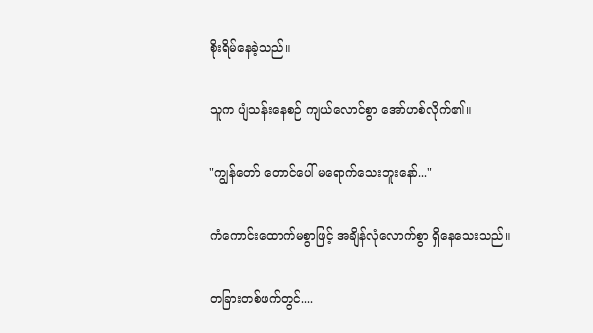စိုးရိမ်နေခဲ့သည်။

သူက ပျံသန်းနေစဉ် ကျယ်လောင်စွာ အော်ဟစ်လိုက်၏။

"ကျွန်တော် တောင်ပေါ် မရောက်သေးဘူးနော်..."

ကံကောင်းထောက်မစွာဖြင့် အချိန်လုံလောက်စွာ ရှိနေသေးသည်။

တခြားတစ်ဖက်တွင်....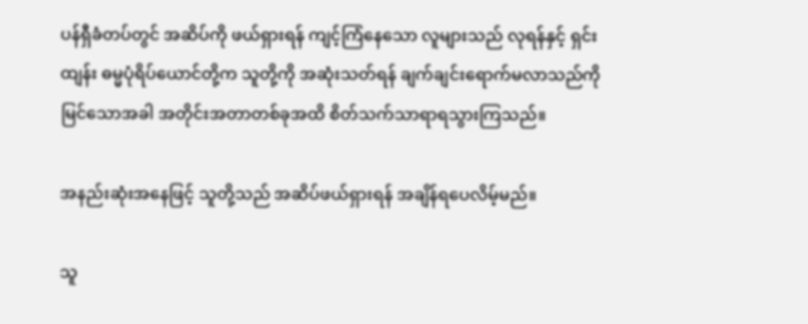ပန်ရှီခံတပ်တွင် အဆိပ်ကို ဖယ်ရှားရန် ကျင့်ကြံနေသော လူများသည် လုရန်နှင့် ရှင်းထျန်း ဓမ္မပုံရိပ်ယောင်တို့က သူတို့ကို အဆုံးသတ်ရန် ချက်ချင်းရောက်မလာသည်ကို မြင်သောအခါ အတိုင်းအတာတစ်ခုအထိ စိတ်သက်သာရာရသွားကြသည်။

အနည်းဆုံးအနေဖြင့် သူတို့သည် အဆိပ်ဖယ်ရှားရန် အချိန်ရပေလိမ့်မည်။

သူ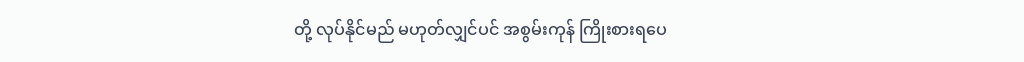တို့ လုပ်နိုင်မည် မဟုတ်လျှင်ပင် အစွမ်းကုန် ကြိုးစားရပေ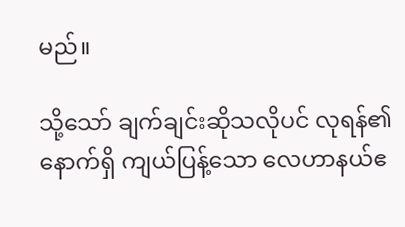မည်။

သို့သော် ချက်ချင်းဆိုသလိုပင် လုရန်၏နောက်ရှိ ကျယ်ပြန့်သော လေဟာနယ်ဧ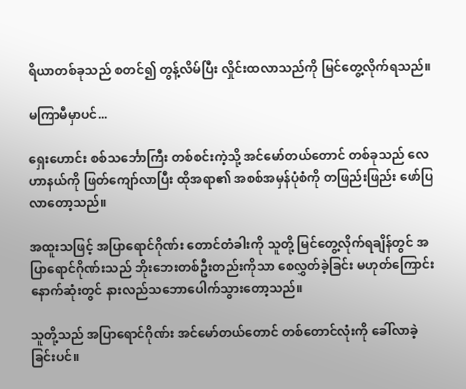ရိယာတစ်ခုသည် စတင်၍ တွန့်လိမ်ပြီး လှိုင်းထလာသည်ကို မြင်တွေ့လိုက်ရသည်။

မကြာမီမှာပင်...

ရှေးဟောင်း စစ်သင်္ဘောကြီး တစ်စင်းကဲ့သို့ အင်မော်တယ်တောင် တစ်ခုသည် လေဟာနယ်ကို ဖြတ်ကျော်လာပြီး ထိုအရာ၏ အစစ်အမှန်ပုံစံကို တဖြည်းဖြည်း ဖော်ပြလာတော့သည်။

အထူးသဖြင့် အပြာရောင်ဂိုဏ်း တောင်တံခါးကို သူတို့ မြင်တွေ့လိုက်ရချိန်တွင် အပြာရောင်ဂိုဏ်းသည် ဘိုးဘေးတစ်ဦးတည်းကိုသာ စေလွှတ်ခဲ့ခြင်း မဟုတ်ကြောင်း နောက်ဆုံးတွင် နားလည်သဘောပေါက်သွားတော့သည်။

သူတို့သည် အပြာရောင်ဂိုဏ်း အင်မော်တယ်တောင် တစ်တောင်လုံးကို ခေါ်လာခဲ့ခြင်းပင်။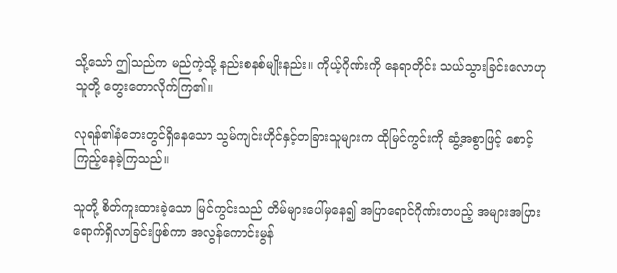သို့သော် ဤသည်က မည်ကဲ့သို့ နည်းစနစ်မျိုးနည်း။ ကိုယ့်ဂိုဏ်းကို နေရာတိုင်း သယ်သွားခြင်းလောဟု သူတို့ တွေးတောလိုက်ကြ၏။

လုရန်၏နံဘေးတွင်ရှိနေသော သွမ်ကျင်းဟိုင်နှင့်တခြားသူများက ထိုမြင်ကွင်းကို ဆွံ့အစွာဖြင့် စောင့်ကြည့်နေခဲ့ကြသည်။

သူတို့ စိတ်ကူးထားခဲ့သော မြင်ကွင်းသည် တိမ်များပေါ်မှနေ၍ အပြာရောင်ဂိုဏ်းတပည့် အများအပြား ရောက်ရှိလာခြင်းဖြစ်ကာ အလွန်ကောင်းမွန်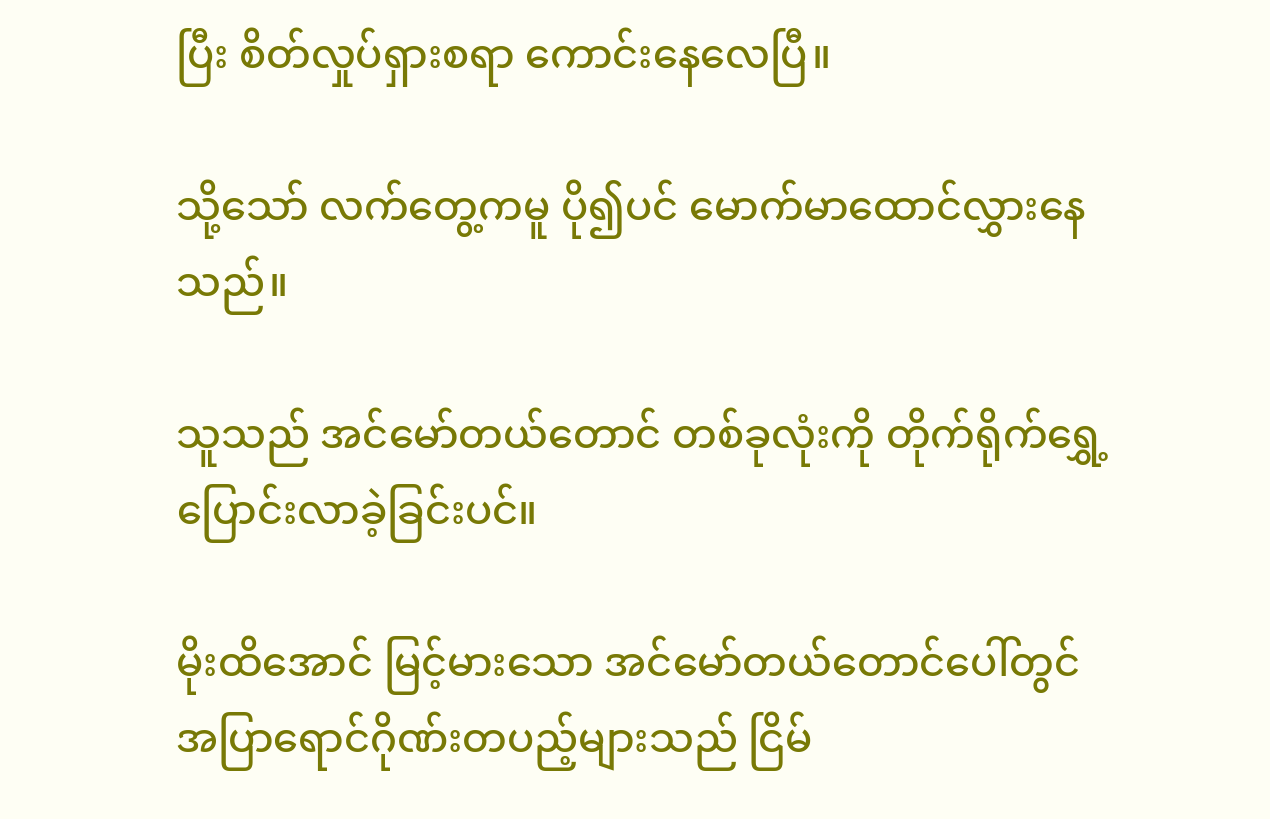ပြီး စိတ်လှုပ်ရှားစရာ ကောင်းနေလေပြီ။

သို့သော် လက်တွေ့ကမူ ပို၍ပင် မောက်မာထောင်လွှားနေသည်။

သူသည် အင်မော်တယ်တောင် တစ်ခုလုံးကို တိုက်ရိုက်ရွှေ့ပြောင်းလာခဲ့ခြင်းပင်။

မိုးထိအောင် မြင့်မားသော အင်မော်တယ်တောင်ပေါ်တွင် အပြာရောင်ဂိုဏ်းတပည့်များသည် ငြိမ်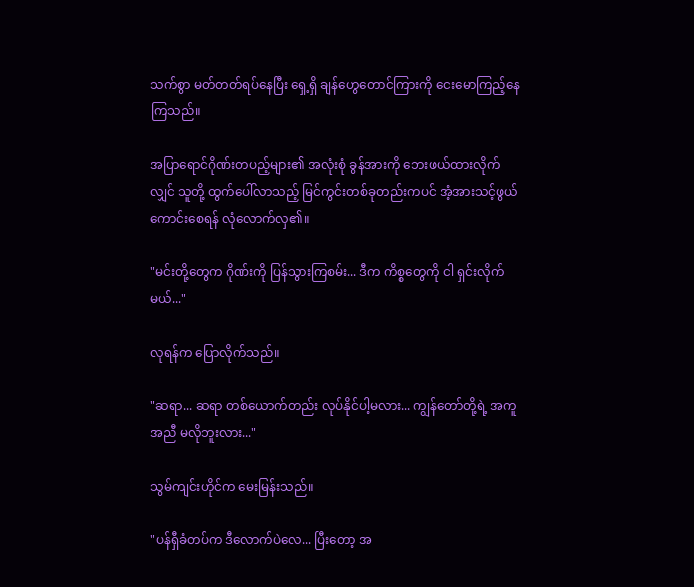သက်စွာ မတ်တတ်ရပ်နေပြီး ရှေ့ရှိ ချန်ဟွေတောင်ကြားကို ငေးမောကြည့်နေကြသည်။

အပြာရောင်ဂိုဏ်းတပည့်များ၏ အလုံးစုံ ခွန်အားကို ဘေးဖယ်ထားလိုက်လျှင် သူတို့ ထွက်ပေါ်လာသည့် မြင်ကွင်းတစ်ခုတည်းကပင် အံ့အားသင့်ဖွယ်ကောင်းစေရန် လုံလောက်လှ၏။

"မင်းတို့တွေက ဂိုဏ်းကို ပြန်သွားကြစမ်း... ဒီက ကိစ္စတွေကို ငါ ရှင်းလိုက်မယ်..."

လုရန်က ပြောလိုက်သည်။

"ဆရာ... ဆရာ တစ်ယောက်တည်း လုပ်နိုင်ပါ့မလား... ကျွန်တော်တို့ရဲ့ အကူအညီ မလိုဘူးလား..."

သွမ်ကျင်းဟိုင်က မေးမြန်းသည်။

"ပန်ရှီခံတပ်က ဒီလောက်ပဲလေ... ပြီးတော့ အ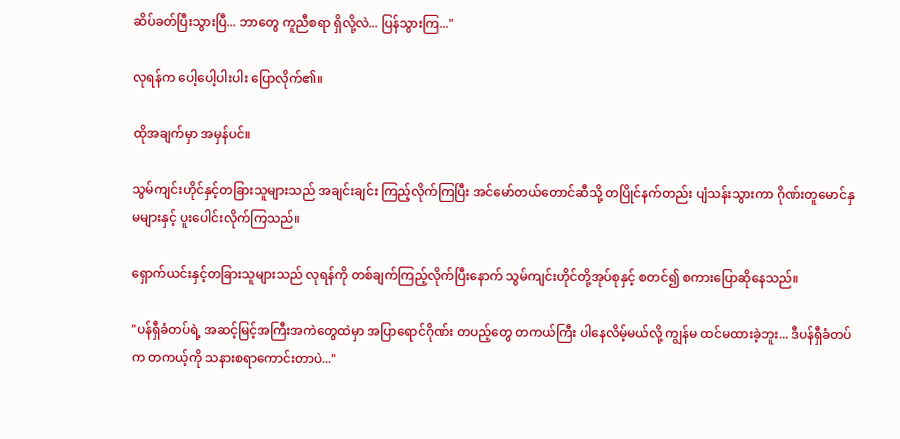ဆိပ်ခတ်ပြီးသွားပြီ... ဘာတွေ ကူညီစရာ ရှိလို့လဲ... ပြန်သွားကြ..."

လုရန်က ပေါ့ပေါ့ပါးပါး ပြောလိုက်၏။

ထိုအချက်မှာ အမှန်ပင်။

သွမ်ကျင်းဟိုင်နှင့်တခြားသူများသည် အချင်းချင်း ကြည့်လိုက်ကြပြီး အင်မော်တယ်တောင်ဆီသို့ တပြိုင်နက်တည်း ပျံသန်းသွားကာ ဂိုဏ်းတူမောင်နှမများနှင့် ပူးပေါင်းလိုက်ကြသည်။

ရှောက်ယင်းနှင့်တခြားသူများသည် လုရန်ကို တစ်ချက်ကြည့်လိုက်ပြီးနောက် သွမ်ကျင်းဟိုင်တို့အုပ်စုနှင့် စတင်၍ စကားပြောဆိုနေသည်။

"ပန်ရှီခံတပ်ရဲ့ အဆင့်မြင့်အကြီးအကဲတွေထဲမှာ အပြာရောင်ဂိုဏ်း တပည့်တွေ တကယ်ကြီး ပါနေလိမ့်မယ်လို့ ကျွန်မ ထင်မထားခဲ့ဘူး... ဒီပန်ရှီခံတပ်က တကယ့်ကို သနားစရာကောင်းတာပဲ..."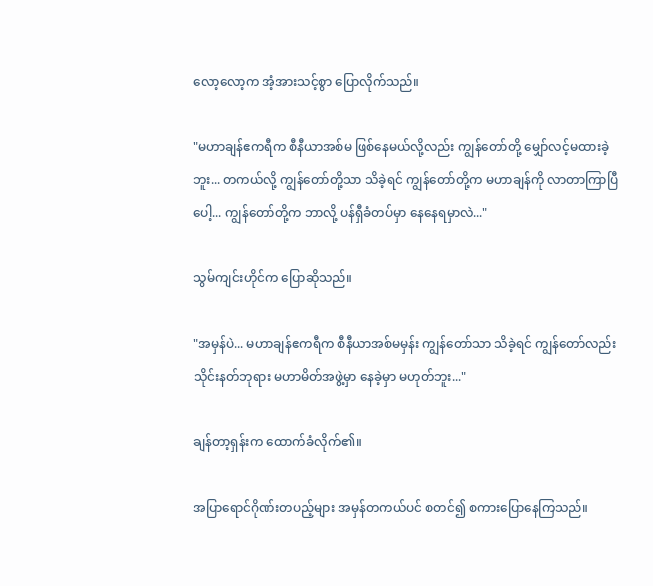လော့လော့က အံ့အားသင့်စွာ ပြောလိုက်သည်။

"မဟာချန်ဧကရီက စီနီယာအစ်မ ဖြစ်နေမယ်လို့လည်း ကျွန်တော်တို့ မျှော်လင့်မထားခဲ့ဘူး... တကယ်လို့ ကျွန်တော်တို့သာ သိခဲ့ရင် ကျွန်တော်တို့က မဟာချန်ကို လာတာကြာပြီပေါ့... ကျွန်တော်တို့က ဘာလို့ ပန်ရှီခံတပ်မှာ နေနေရမှာလဲ..."

သွမ်ကျင်းဟိုင်က ပြောဆိုသည်။

"အမှန်ပဲ... မဟာချန်ဧကရီက စီနီယာအစ်မမှန်း ကျွန်တော်သာ သိခဲ့ရင် ကျွန်တော်လည်း သိုင်းနတ်ဘုရား မဟာမိတ်အဖွဲ့မှာ နေခဲ့မှာ မဟုတ်ဘူး..."

ချန်တာ့ရှန်းက ထောက်ခံလိုက်၏။

အပြာရောင်ဂိုဏ်းတပည့်များ အမှန်တကယ်ပင် စတင်၍ စကားပြောနေကြသည်။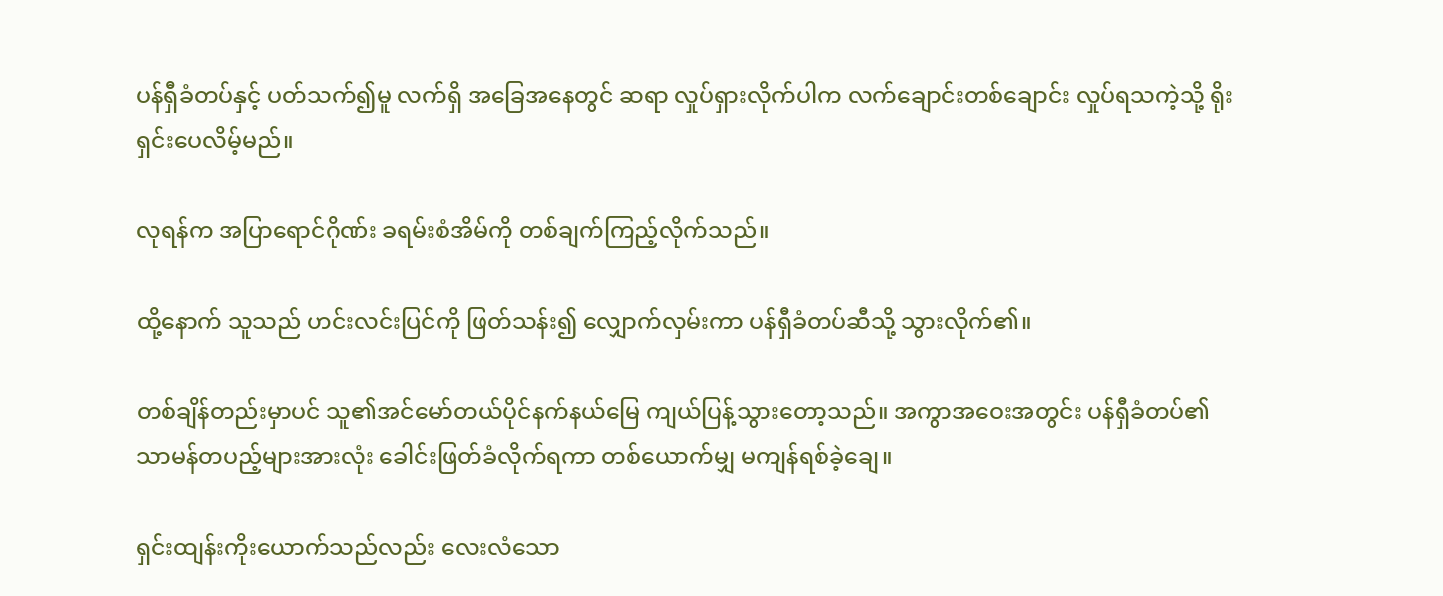ပန်ရှီခံတပ်နှင့် ပတ်သက်၍မူ လက်ရှိ အခြေအနေတွင် ဆရာ လှုပ်ရှားလိုက်ပါက လက်ချောင်းတစ်ချောင်း လှုပ်ရသကဲ့သို့ ရိုးရှင်းပေလိမ့်မည်။

လုရန်က အပြာရောင်ဂိုဏ်း ခရမ်းစံအိမ်ကို တစ်ချက်ကြည့်လိုက်သည်။

ထို့နောက် သူသည် ဟင်းလင်းပြင်ကို ဖြတ်သန်း၍ လျှောက်လှမ်းကာ ပန်ရှီခံတပ်ဆီသို့ သွားလိုက်၏။

တစ်ချိန်တည်းမှာပင် သူ၏အင်မော်တယ်ပိုင်နက်နယ်မြေ ကျယ်ပြန့်သွားတော့သည်။ အကွာအဝေးအတွင်း ပန်ရှီခံတပ်၏ သာမန်တပည့်များအားလုံး ခေါင်းဖြတ်ခံလိုက်ရကာ တစ်ယောက်မျှ မကျန်ရစ်ခဲ့ချေ။

ရှင်းထျန်းကိုးယောက်သည်လည်း လေးလံသော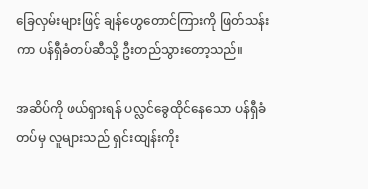ခြေလှမ်းများဖြင့် ချန်ဟွေတောင်ကြားကို ဖြတ်သန်းကာ ပန်ရှီခံတပ်ဆီသို့ ဦးတည်သွားတော့သည်။

အဆိပ်ကို ဖယ်ရှားရန် ပလ္လင်ခွေထိုင်နေသော ပန်ရှီခံတပ်မှ လူများသည် ရှင်းထျန်းကိုး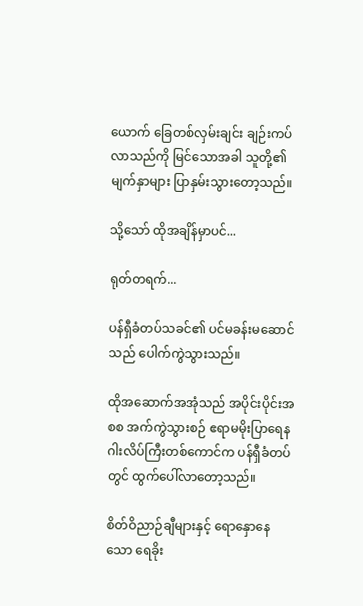ယောက် ခြေတစ်လှမ်းချင်း ချဉ်းကပ်လာသည်ကို မြင်သောအခါ သူတို့၏ မျက်နှာများ ပြာနှမ်းသွားတော့သည်။

သို့သော် ထိုအချိန်မှာပင်...

ရုတ်တရက်...

ပန်ရှီခံတပ်သခင်၏ ပင်မခန်းမဆောင်သည် ပေါက်ကွဲသွားသည်။

ထိုအဆောက်အအုံသည် အပိုင်းပိုင်းအစစ အက်ကွဲသွားစဉ် ဧရာမမိုးပြာရေနဂါးလိပ်ကြီးတစ်ကောင်က ပန်ရှီခံတပ်တွင် ထွက်ပေါ်လာတော့သည်။

စိတ်ဝိညာဉ်ချီများနှင့် ရောနှောနေသော ရေခိုး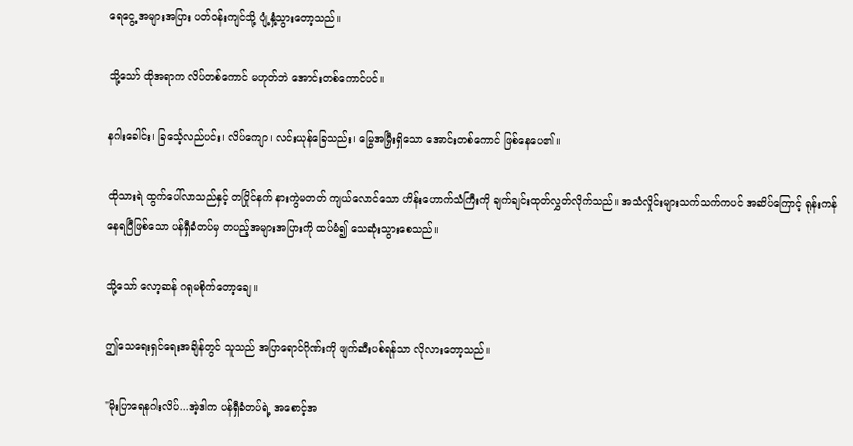ရေငွေ့ အများအပြား ပတ်ဝန်းကျင်သို့ ပျံ့နှံ့သွားတော့သည်။

သို့သော် ထိုအရာက လိပ်တစ်ကောင် မဟုတ်ဘဲ အောင်းတစ်ကောင်ပင်။

နဂါးခေါင်း၊ ခြင်္သေ့လည်ပင်း၊ လိပ်ကျော၊ လင်းယုန်ခြေသည်း၊ မြွေအမြှီးရှိသော အောင်းတစ်ကောင် ဖြစ်နေပေ၏။

ထိုသားရဲ ထွက်ပေါ်လာသည်နှင့် တပြိုင်နက် နားကွဲမတတ် ကျယ်လောင်သော ဟိန်းဟောက်သံကြီးကို ချက်ချင်းထုတ်လွှတ်လိုက်သည်။ အသံလှိုင်းများသက်သက်ကပင် အဆိပ်ကြောင့် ရုန်းကန်နေရပြီဖြစ်သော ပန်ရှီခံတပ်မှ တပည့်အများအပြားကို ထပ်မံ၍ သေဆုံးသွားစေသည်။

သို့သော် လော့ဆန် ဂရုမစိုက်တော့ချေ။

ဤသေရေးရှင်ရေးအချိန်တွင် သူသည် အပြာရောင်ဂိုဏ်းကို ဖျက်ဆီးပစ်ရန်သာ လိုလားတော့သည်။

"မိုးပြာရေနဂါးလိပ်...အဲ့ဒါက ပန်ရှီခံတပ်ရဲ့ အစောင့်အ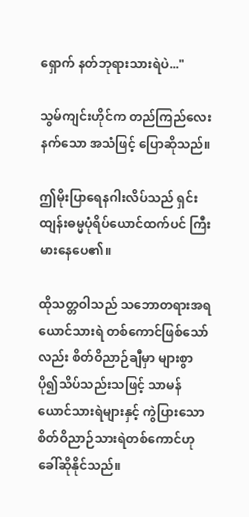ရှောက် နတ်ဘုရားသားရဲပဲ..."

သွမ်ကျင်းဟိုင်က တည်ကြည်လေးနက်သော အသံဖြင့် ပြောဆိုသည်။

ဤမိုးပြာရေနဂါးလိပ်သည် ရှင်းထျန်းဓမ္မပုံရိပ်ယောင်ထက်ပင် ကြီးမားနေပေ၏။

ထိုသတ္တဝါသည် သဘောတရားအရ ယောင်သားရဲ တစ်ကောင်ဖြစ်သော်လည်း စိတ်ဝိညာဉ်ချီမှာ များစွာ ပို၍သိပ်သည်းသဖြင့် သာမန်ယောင်သားရဲများနှင့် ကွဲပြားသော စိတ်ဝိညာဉ်သားရဲတစ်ကောင်ဟု ခေါ်ဆိုနိုင်သည်။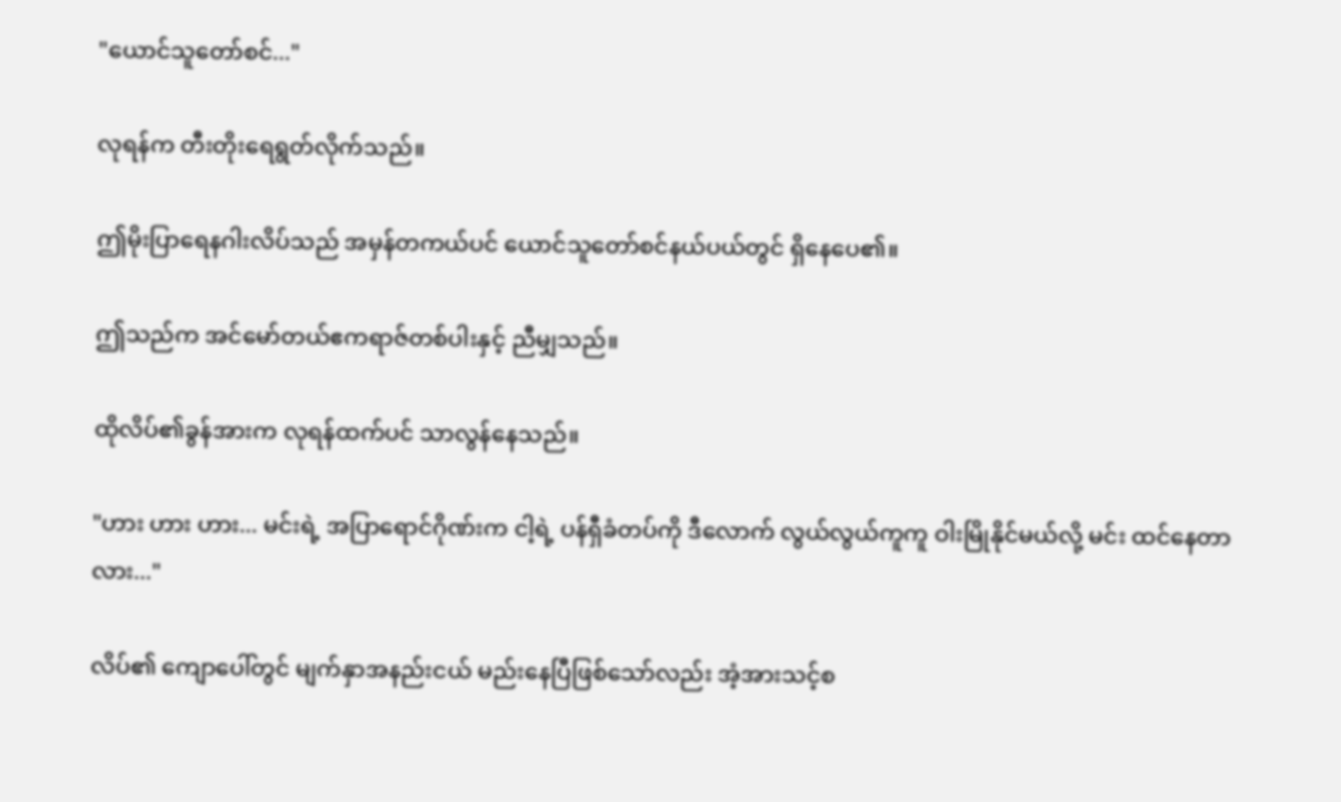"ယောင်သူတော်စင်..."

လုရန်က တီးတိုးရေရွတ်လိုက်သည်။

ဤမိုးပြာရေနဂါးလိပ်သည် အမှန်တကယ်ပင် ယောင်သူတော်စင်နယ်ပယ်တွင် ရှိနေပေ၏။

ဤသည်က အင်မော်တယ်ဧကရာဇ်တစ်ပါးနှင့် ညီမျှသည်။

ထိုလိပ်၏ခွန်အားက လုရန်ထက်ပင် သာလွန်နေသည်။

"ဟား ဟား ဟား... မင်းရဲ့ အပြာရောင်ဂိုဏ်းက ငါ့ရဲ့ ပန်ရှီခံတပ်ကို ဒီလောက် လွယ်လွယ်ကူကူ ဝါးမြိုနိုင်မယ်လို့ မင်း ထင်နေတာလား..."

လိပ်၏ ကျောပေါ်တွင် မျက်နှာအနည်းငယ် မည်းနေပြီဖြစ်သော်လည်း အံ့အားသင့်စ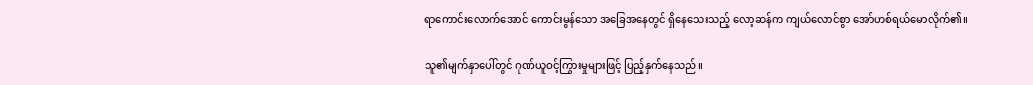ရာကောင်းလောက်အောင် ကောင်းမွန်သော အခြေအနေတွင် ရှိနေသေးသည့် လော့ဆန်က ကျယ်လောင်စွာ အော်ဟစ်ရယ်မောလိုက်၏။

သူ၏မျက်နှာပေါ်တွင် ဂုဏ်ယူဝင့်ကြွားမှုများဖြင့် ပြည့်နှက်နေသည်။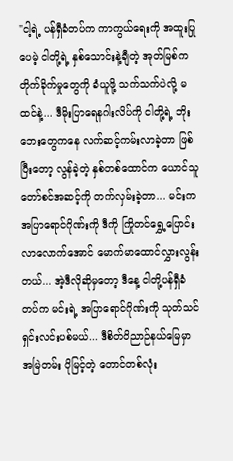"ငါ့ရဲ့ ပန်ရှီခံတပ်က ကာကွယ်ရေးကို အထူးပြုပေမဲ့ ငါတို့ရဲ့ နှစ်သောင်းနဲ့ချီတဲ့ အုတ်မြစ်က တိုက်ခိုက်မှုတွေကို ခံယူဖို့ သက်သက်ပဲလို့ မထင်နဲ့... ဒီမိုးပြာရေနဂါးလိပ်ကို ငါတို့ရဲ့ ဘိုးဘေးတွေကနေ လက်ဆင့်ကမ်းလာခဲ့တာ ဖြစ်ပြီးတော့ လွန်ခဲ့တဲ့ နှစ်တစ်ထောင်က ယောင်သူတော်စင်အဆင့်ကို တက်လှမ်းခဲ့တာ... မင်းက အပြာရောင်ဂိုဏ်းကို ဒီကို ကြိုတင်ရွှေ့ပြောင်းလာလောက်အောင် မောက်မာထောင်လွှားလွန်းတယ်... အဲ့ဒီလိုဆိုမှတော့ ဒီနေ့ ငါတို့ပန်ရှီခံတပ်က မင်းရဲ့ အပြာရောင်ဂိုဏ်းကို သုတ်သင်ရှင်းလင်းပစ်မယ်... ဒီစိတ်ဝိညာဉ်နယ်မြေမှာ အမြဲတမ်း ပိုမြင့်တဲ့ တောင်တစ်လုံး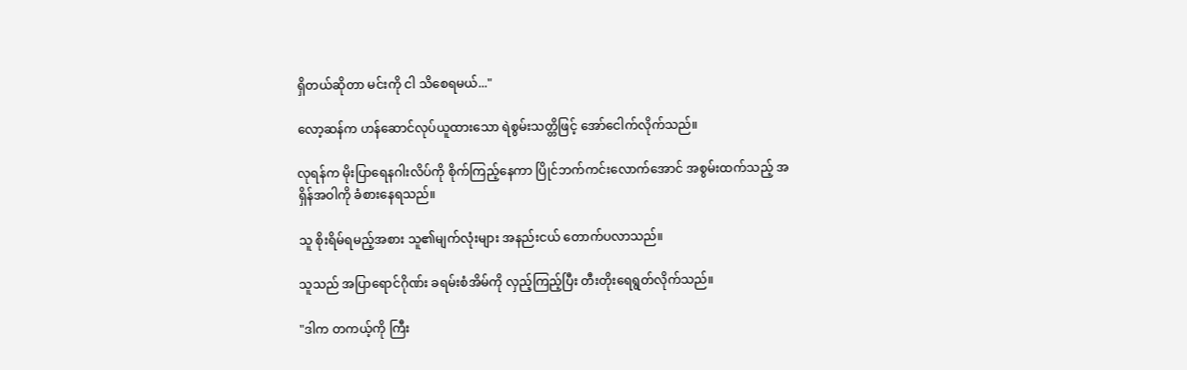ရှိတယ်ဆိုတာ မင်းကို ငါ သိစေရမယ်..."

လော့ဆန်က ဟန်ဆောင်လုပ်ယူထားသော ရဲစွမ်းသတ္တိဖြင့် အော်ငေါက်လိုက်သည်။

လုရန်က မိုးပြာရေနဂါးလိပ်ကို စိုက်ကြည့်နေကာ ပြိုင်ဘက်ကင်းလောက်အောင် အစွမ်းထက်သည့် အရှိန်အဝါကို ခံစားနေရသည်။

သူ စိုးရိမ်ရမည့်အစား သူ၏မျက်လုံးများ အနည်းငယ် တောက်ပလာသည်။

သူသည် အပြာရောင်ဂိုဏ်း ခရမ်းစံအိမ်ကို လှည့်ကြည့်ပြီး တီးတိုးရေရွတ်လိုက်သည်။

"ဒါက တကယ့်ကို ကြီး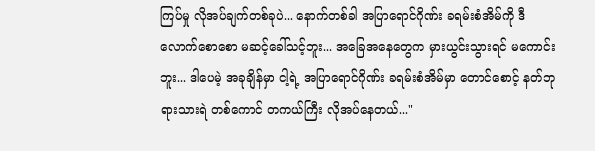ကြပ်မှု လိုအပ်ချက်တစ်ခုပဲ... နောက်တစ်ခါ အပြာရောင်ဂိုဏ်း ခရမ်းစံအိမ်ကို ဒီလောက်စောစော မဆင့်ခေါ်သင့်ဘူး... အခြေအနေတွေက မှားယွင်းသွားရင် မကောင်းဘူး... ဒါပေမဲ့ အခုချိန်မှာ ငါ့ရဲ့ အပြာရောင်ဂိုဏ်း ခရမ်းစံအိမ်မှာ တောင်စောင့် နတ်ဘုရားသားရဲ တစ်ကောင် တကယ်ကြီး လိုအပ်နေတယ်..."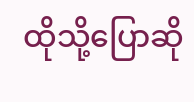ထိုသို့ပြောဆို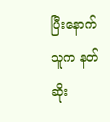ပြီးနောက် သူက နတ်ဆိုး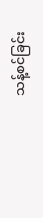သန့်စင်ခြင်း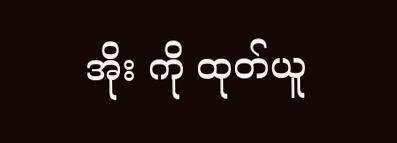အိုး ကို ထုတ်ယူ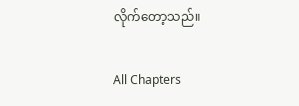လိုက်တော့သည်။

All Chapters